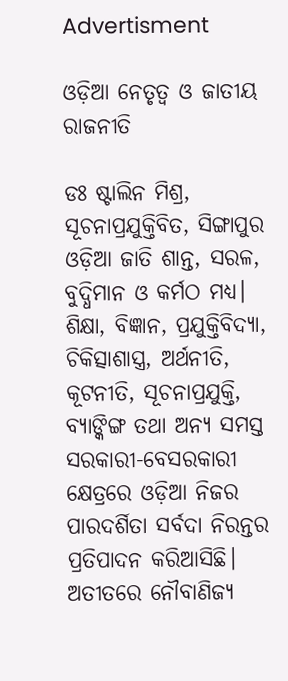Advertisment

ଓଡ଼ିଆ ନେତୃତ୍ୱ ଓ ଜାତୀୟ ରାଜନୀତି

ଡଃ ଷ୍ଟାଲିନ ମିଶ୍ର, ସୂଚନାପ୍ରଯୁକ୍ତିବିତ, ସିଙ୍ଗାପୁର ଓଡ଼ିଆ ଜାତି ଶାନ୍ତ, ସରଳ, ବୁଦ୍ଧିମାନ ଓ କର୍ମଠ ମଧ୍ୟ। ଶିକ୍ଷା, ବିଜ୍ଞାନ, ପ୍ରଯୁକ୍ତିବିଦ୍ୟା, ଚିକିତ୍ସାଶାସ୍ତ୍ର, ଅର୍ଥନୀତି, କୂଟନୀତି, ସୂଚନାପ୍ରଯୁକ୍ତି, ବ୍ୟାଙ୍କିଙ୍ଗ ତଥା ଅନ୍ୟ ସମସ୍ତ ସରକାରୀ-ବେସରକାରୀ କ୍ଷେତ୍ରରେ ଓଡ଼ିଆ ନିଜର ପାରଦର୍ଶିତା ସର୍ବଦା ନିରନ୍ତର ପ୍ରତିପାଦନ କରିଆସିଛି। ଅତୀତରେ ନୌବାଣିଜ୍ୟ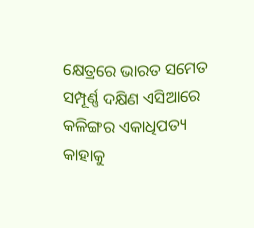କ୍ଷେତ୍ରରେ ଭାରତ ସମେତ ସମ୍ପୂର୍ଣ୍ଣ ଦକ୍ଷିଣ ଏସିଆରେ କଳିଙ୍ଗର ଏକାଧିପତ୍ୟ କାହାକୁ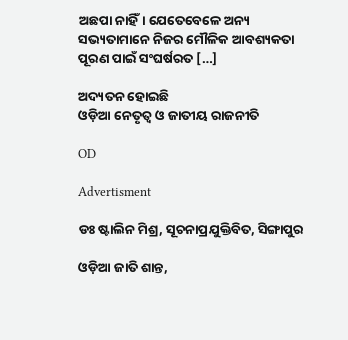ଅଛପା ନାହିଁ। ଯେତେବେଳେ ଅନ୍ୟ ସଭ୍ୟତାମାନେ ନିଜର ମୌଳିକ ଆବଶ୍ୟକତା ପୂରଣ ପାଇଁ ସଂଘର୍ଷରତ […]

ଅଦ୍ୟତନ ହୋଇଛି
ଓଡ଼ିଆ ନେତୃତ୍ୱ ଓ ଜାତୀୟ ରାଜନୀତି

OD

Advertisment

ଡଃ ଷ୍ଟାଲିନ ମିଶ୍ର, ସୂଚନାପ୍ରଯୁକ୍ତିବିତ, ସିଙ୍ଗାପୁର

ଓଡ଼ିଆ ଜାତି ଶାନ୍ତ,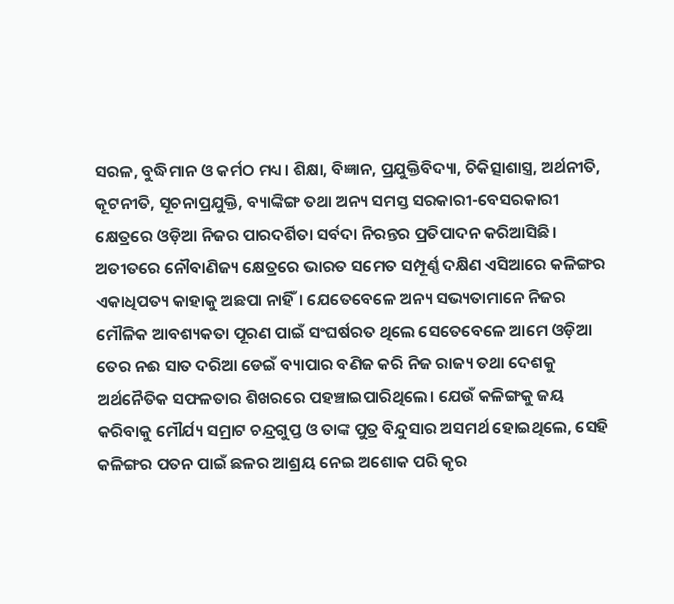ସରଳ, ବୁଦ୍ଧିମାନ ଓ କର୍ମଠ ମଧ୍ୟ। ଶିକ୍ଷା, ବିଜ୍ଞାନ, ପ୍ରଯୁକ୍ତିବିଦ୍ୟା, ଚିକିତ୍ସାଶାସ୍ତ୍ର, ଅର୍ଥନୀତି, କୂଟନୀତି, ସୂଚନାପ୍ରଯୁକ୍ତି, ବ୍ୟାଙ୍କିଙ୍ଗ ତଥା ଅନ୍ୟ ସମସ୍ତ ସରକାରୀ-ବେସରକାରୀ କ୍ଷେତ୍ରରେ ଓଡ଼ିଆ ନିଜର ପାରଦର୍ଶିତା ସର୍ବଦା ନିରନ୍ତର ପ୍ରତିପାଦନ କରିଆସିଛି। ଅତୀତରେ ନୌବାଣିଜ୍ୟ କ୍ଷେତ୍ରରେ ଭାରତ ସମେତ ସମ୍ପୂର୍ଣ୍ଣ ଦକ୍ଷିଣ ଏସିଆରେ କଳିଙ୍ଗର ଏକାଧିପତ୍ୟ କାହାକୁ ଅଛପା ନାହିଁ। ଯେତେବେଳେ ଅନ୍ୟ ସଭ୍ୟତାମାନେ ନିଜର ମୌଳିକ ଆବଶ୍ୟକତା ପୂରଣ ପାଇଁ ସଂଘର୍ଷରତ ଥିଲେ ସେତେବେଳେ ଆମେ ଓଡ଼ିଆ ତେର ନଈ ସାତ ଦରିଆ ଡେଇଁ ବ୍ୟାପାର ବଣିଜ କରି ନିଜ ରାଜ୍ୟ ତଥା ଦେଶକୁ ଅର୍ଥନୈତିକ ସଫଳତାର ଶିଖରରେ ପହଞ୍ଚାଇପାରିଥିଲେ। ଯେଉଁ କଳିଙ୍ଗକୁ ଜୟ କରିବାକୁ ମୌର୍ଯ୍ୟ ସମ୍ରାଟ ଚନ୍ଦ୍ରଗୁପ୍ତ ଓ ତାଙ୍କ ପୁତ୍ର ବିନ୍ଦୁସାର ଅସମର୍ଥ ହୋଇଥିଲେ, ସେହି କଳିଙ୍ଗର ପତନ ପାଇଁ ଛଳର ଆଶ୍ରୟ ନେଇ ଅଶୋକ ପରି କୃର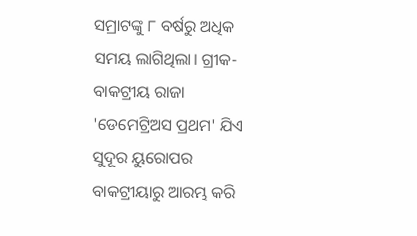ସମ୍ରାଟଙ୍କୁ ୮ ବର୍ଷରୁ ଅଧିକ ସମୟ ଲାଗିଥିଲା। ଗ୍ରୀକ-ବାକଟ୍ରୀୟ ରାଜା 'ଡେମେଟ୍ରିଅସ ପ୍ରଥମ' ଯିଏ ସୁଦୂର ୟୁରୋପର ବାକଟ୍ରୀୟାରୁ ଆରମ୍ଭ କରି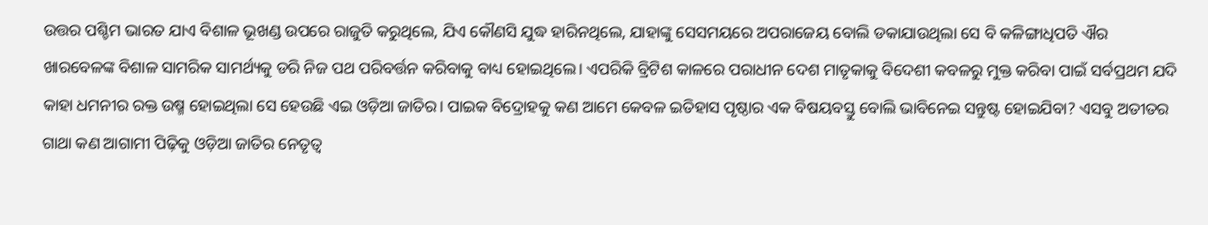ଉତ୍ତର ପଶ୍ଚିମ ଭାରତ ଯାଏ ବିଶାଳ ଭୂଖଣ୍ଡ ଉପରେ ରାଜୁତି କରୁଥିଲେ, ଯିଏ କୌଣସି ଯୁଦ୍ଧ ହାରିନଥିଲେ, ଯାହାଙ୍କୁ ସେସମୟରେ ଅପରାଜେୟ ବୋଲି ଡକାଯାଉଥିଲା ସେ ବି କଳିଙ୍ଗାଧିପତି ଐର ଖାରବେଳଙ୍କ ବିଶାଳ ସାମରିକ ସାମର୍ଥ୍ୟକୁ ଡରି ନିଜ ପଥ ପରିବର୍ତ୍ତନ କରିବାକୁ ବାଧ୍ୟ ହୋଇଥିଲେ। ଏପରିକି ବ୍ରିଟିଶ କାଳରେ ପରାଧୀନ ଦେଶ ମାତୃକାକୁ ବିଦେଶୀ କବଳରୁ ମୁକ୍ତ କରିବା ପାଇଁ ସର୍ବପ୍ରଥମ ଯଦି କାହା ଧମନୀର ରକ୍ତ ଉଷ୍ମ ହୋଇଥିଲା ସେ ହେଉଛି ଏଇ ଓଡ଼ିଆ ଜାତିର। ପାଇକ ବିଦ୍ରୋହକୁ କଣ ଆମେ କେବଳ ଇତିହାସ ପୃଷ୍ଠାର ଏକ ବିଷୟବସ୍ତୁ ବୋଲି ଭାବିନେଇ ସନ୍ତୁଷ୍ଟ ହୋଇଯିବା? ଏସବୁ ଅତୀତର ଗାଥା କଣ ଆଗାମୀ ପିଢ଼ିକୁ ଓଡ଼ିଆ ଜାତିର ନେତୃତ୍ୱ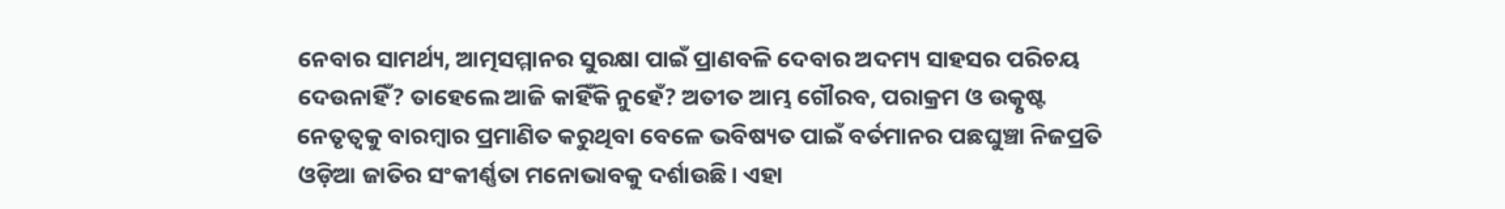ନେବାର ସାମର୍ଥ୍ୟ, ଆତ୍ମସମ୍ମାନର ସୁରକ୍ଷା ପାଇଁ ପ୍ରାଣବଳି ଦେବାର ଅଦମ୍ୟ ସାହସର ପରିଚୟ ଦେଉନାହିଁ? ତାହେଲେ ଆଜି କାହିଁକି ନୁହେଁ? ଅତୀତ ଆମ୍ଭ ଗୌରବ, ପରାକ୍ରମ ଓ ଉତ୍କୃଷ୍ଟ ନେତୃତ୍ୱକୁ ବାରମ୍ବାର ପ୍ରମାଣିତ କରୁଥିବା ବେଳେ ଭବିଷ୍ୟତ ପାଇଁ ବର୍ତମାନର ପଛଘୁଞ୍ଚା ନିଜପ୍ରତି ଓଡ଼ିଆ ଜାତିର ସଂକୀର୍ଣ୍ଣତା ମନୋଭାବକୁ ଦର୍ଶାଉଛି। ଏହା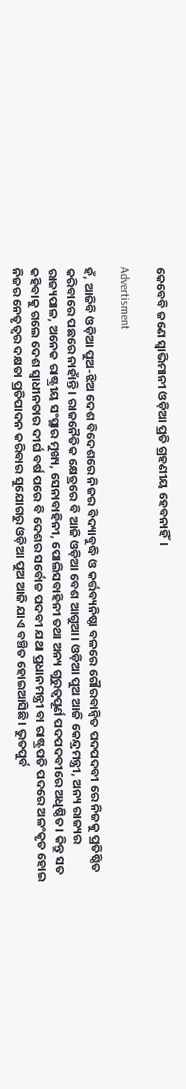କେବେବି ଜଣେ ସ୍ୱାଭିମାନୀ ଓଡ଼ିଆ ପ୍ରତି ଗ୍ରହଣୀୟ ହେବନାହିଁ।

Advertisment

ହଁ, ଆଜିବି ଓଡ଼ିଆ ପୁଅ-ଝିଅ ଦେଶ ବିଦେଶରେ ନିଜର ବିଦ୍ୟାବୁଦ୍ଧି ଓ କର୍ତ୍ତବ୍ୟନିଷ୍ଠା ବଳରେ ଗୌରବାନ୍ବିତ ପଦପଦବୀ ରେ ନିଜକୁ ପ୍ରତିଷ୍ଠିତ କରିବାରେ ପଛରେ ନାହାଁନ୍ତି। ରାଜନୈତିକ କ୍ଷେତ୍ରରେ ବି ଆଜି ଓଡ଼ିଆ ବେଶ ଆଗୁଆ। ଓଡ଼ିଆ ପୁଅ ଆଜି କେନ୍ଦ୍ରମନ୍ତ୍ରୀ, ଅନ୍ୟ ରାଜ୍ୟର ରାଜ୍ୟପାଳ, ଅନେକ ରାଷ୍ଟ୍ରୀୟ ସଂସ୍ଥାର ମୁଖ୍ୟ, ସେନାବାହିନୀ, ପୋଲିସବାହିନୀ ତଥା ଅନ୍ୟ ଗୁରୁତ୍ୱପୂର୍ଣ ପଦପଦବୀରେ ଅଧିଷ୍ଠିତ। କିନ୍ତୁ ସତ କହିବାକୁ ଗଲେ ଦେଶ ସ୍ୱାଧୀନତାର ଦୀର୍ଘ ବର୍ଷ ପରେ ବି ଦେଶର ସର୍ବୋଚ୍ଚ ପଦବୀ ଯଥା ପ୍ରଧାନମନ୍ତ୍ରୀ ବା ରାଷ୍ଟ୍ରପତି ପଦରେ ଅଳଂକୃତ ହୋଇ ନିଜର ନେତୃତ୍ୱର ଦକ୍ଷତା ପ୍ରତିପାଦନ କରିବାର ସୁଯୋଗରୁ ଓଡ଼ିଆ ପୁଅ ଆଜି ଯାଏ ବଞ୍ଚିତ ହୋଇଆସିଛି। ଭୁତପୁର୍ବ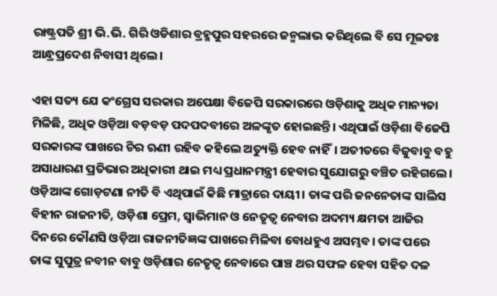ରାଷ୍ଟ୍ରପତି ଶ୍ରୀ ଭି.ଭି. ଗିରି ଓଡିଶାର ବ୍ରହ୍ମପୁର ସହରରେ ଜନ୍ମଲାଭ କରିଥିଲେ ବି ସେ ମୂଳତଃ ଆନ୍ଧ୍ରପ୍ରଦେଶ ନିବାସୀ ଥିଲେ।

ଏହା ସତ୍ୟ ଯେ କଂଗ୍ରେସ ସରକାର ଅପେକ୍ଷା ବିଜେପି ସରକାରରେ ଓଡ଼ିଶାକୁ ଅଧିକ ମାନ୍ୟତା ମିଳିଛି, ଅଧିକ ଓଡ଼ିଆ ବଡ଼ବଡ଼ ପଦପଦବୀରେ ଅଳଙ୍କୃତ ହୋଇଛନ୍ତି। ଏଥିପାଇଁ ଓଡ଼ିଶା ବିଜେପି ସରକାରଙ୍କ ପାଖରେ ଚିର ଋଣୀ ରହିବ କହିଲେ ଅତ୍ୟୁକ୍ତି ହେବ ନାହିଁ। ଅତୀତରେ ବିଜୁବାବୁ ବହୁ ଅସାଧାରଣ ପ୍ରତିଭାର ଅଧିକାରୀ ଥାଇ ମଧ୍ୟ ପ୍ରଧାନମନ୍ତ୍ରୀ ହେବାର ସୁଯୋଗରୁ ବଞ୍ଚିତ ରହିଗଲେ। ଓଡ଼ିଆଙ୍କ ଗୋଡ଼ଟଣା ନୀତି ବି ଏଥିପାଇଁ କିଛି ମାତ୍ରାରେ ଦାୟୀ। ତାଙ୍କ ପରି ଜନନେତାଙ୍କ ସାଲିସ ବିହୀନ ରାଜନୀତି, ଓଡ଼ିଶା ପ୍ରେମ, ସ୍ୱାଭିମାନ ଓ ନେତୃତ୍ୱ ନେବାର ଅଦମ୍ୟ କ୍ଷମତା ଆଜିର ଦିନରେ କୌଣସି ଓଡ଼ିଆ ରାଜନୀତିଜ୍ଞଙ୍କ ପାଖରେ ମିଳିବା ବୋଧହୁଏ ଅସମ୍ଭବ। ତାଙ୍କ ପରେ ତାଙ୍କ ସୁପୁତ୍ର ନବୀନ ବାବୁ ଓଡ଼ିଶାର ନେତୃତ୍ୱ ନେବାରେ ପାଞ୍ଚ ଥର ସଫଳ ହେବା ସହିତ ଦଳ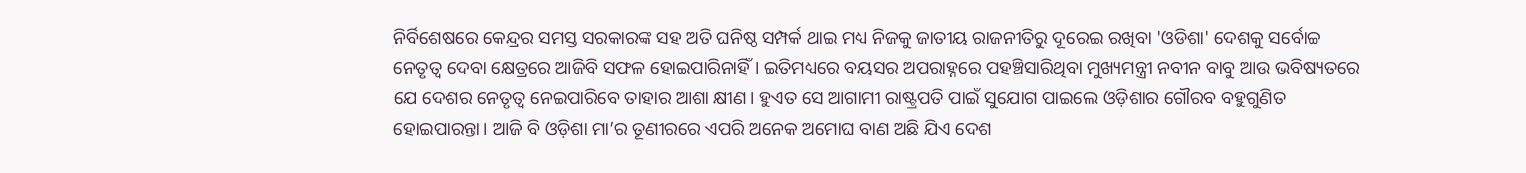ନିର୍ବିଶେଷରେ କେନ୍ଦ୍ରର ସମସ୍ତ ସରକାରଙ୍କ ସହ ଅତି ଘନିଷ୍ଠ ସମ୍ପର୍କ ଥାଇ ମଧ୍ୟ ନିଜକୁ ଜାତୀୟ ରାଜନୀତିରୁ ଦୂରେଇ ରଖିବା 'ଓଡିଶା' ଦେଶକୁ ସର୍ବୋଚ୍ଚ ନେତୃତ୍ୱ ଦେବା କ୍ଷେତ୍ରରେ ଆଜିବି ସଫଳ ହୋଇପାରିନାହିଁ। ଇତିମଧ୍ୟରେ ବୟସର ଅପରାହ୍ନରେ ପହଞ୍ଚିସାରିଥିବା ମୁଖ୍ୟମନ୍ତ୍ରୀ ନବୀନ ବାବୁ ଆଉ ଭବିଷ୍ୟତରେ ଯେ ଦେଶର ନେତୃତ୍ୱ ନେଇପାରିବେ ତାହାର ଆଶା କ୍ଷୀଣ। ହୁଏତ ସେ ଆଗାମୀ ରାଷ୍ଟ୍ରପତି ପାଇଁ ସୁଯୋଗ ପାଇଲେ ଓଡ଼ିଶାର ଗୌରବ ବହୁଗୁଣିତ ହୋଇପାରନ୍ତା। ଆଜି ବି ଓଡ଼ିଶା ମା’ର ତୂଣୀରରେ ଏପରି ଅନେକ ଅମୋଘ ବାଣ ଅଛି ଯିଏ ଦେଶ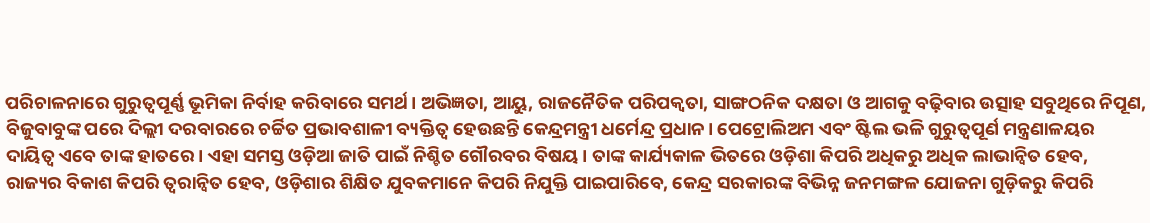ପରିଚାଳନାରେ ଗୁରୁତ୍ୱପୂର୍ଣ୍ଣ ଭୂମିକା ନିର୍ବାହ କରିବାରେ ସମର୍ଥ। ଅଭିଜ୍ଞତା, ଆୟୁ, ରାଜନୈତିକ ପରିପକ୍ଵତା, ସାଙ୍ଗଠନିକ ଦକ୍ଷତା ଓ ଆଗକୁ ବଢ଼ିବାର ଉତ୍ସାହ ସବୁଥିରେ ନିପୂଣ, ବିଜୁବାବୁଙ୍କ ପରେ ଦିଲ୍ଲୀ ଦରବାରରେ ଚର୍ଚ୍ଚିତ ପ୍ରଭାବଶାଳୀ ବ୍ୟକ୍ତିତ୍ୱ ହେଉଛନ୍ତି କେନ୍ଦ୍ରମନ୍ତ୍ରୀ ଧର୍ମେନ୍ଦ୍ର ପ୍ରଧାନ। ପେଟ୍ରୋଲିଅମ ଏବଂ ଷ୍ଟିଲ ଭଳି ଗୁରୁତ୍ୱପୂର୍ଣ ମନ୍ତ୍ରଣାଳୟର ଦାୟିତ୍ୱ ଏବେ ତାଙ୍କ ହାତରେ। ଏହା ସମସ୍ତ ଓଡ଼ିଆ ଜାତି ପାଇଁ ନିଶ୍ଚିତ ଗୌରବର ବିଷୟ। ତାଙ୍କ କାର୍ଯ୍ୟକାଳ ଭିତରେ ଓଡ଼ିଶା କିପରି ଅଧିକରୁ ଅଧିକ ଲାଭାନ୍ୱିତ ହେବ, ରାଜ୍ୟର ବିକାଶ କିପରି ତ୍ୱରାନ୍ୱିତ ହେବ, ଓଡ଼ିଶାର ଶିକ୍ଷିତ ଯୁବକମାନେ କିପରି ନିଯୁକ୍ତି ପାଇପାରିବେ, କେନ୍ଦ୍ର ସରକାରଙ୍କ ବିଭିନ୍ନ ଜନମଙ୍ଗଳ ଯୋଜନା ଗୁଡ଼ିକରୁ କିପରି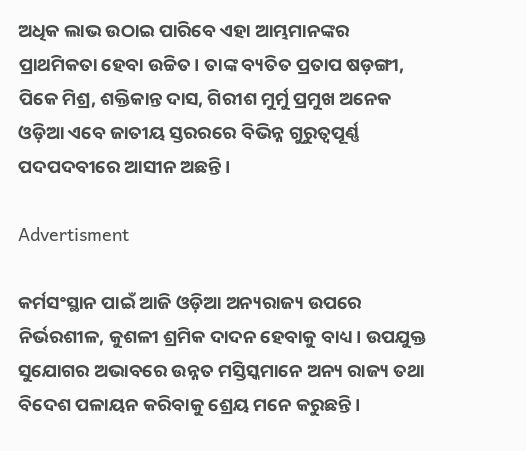ଅଧିକ ଲାଭ ଉଠାଇ ପାରିବେ ଏହା ଆମ୍ଭମାନଙ୍କର ପ୍ରାଥମିକତା ହେବା ଉଚ୍ଚିତ। ତାଙ୍କ ବ୍ୟତିତ ପ୍ରତାପ ଷଡ଼ଙ୍ଗୀ, ପିକେ ମିଶ୍ର, ଶକ୍ତିକାନ୍ତ ଦାସ, ଗିରୀଶ ମୁର୍ମୁ ପ୍ରମୁଖ ଅନେକ ଓଡ଼ିଆ ଏବେ ଜାତୀୟ ସ୍ତରରରେ ବିଭିନ୍ନ ଗୁରୁତ୍ୱପୂର୍ଣ୍ଣ ପଦପଦବୀରେ ଆସୀନ ଅଛନ୍ତି।

Advertisment

କର୍ମସଂସ୍ଥାନ ପାଇଁ ଆଜି ଓଡ଼ିଆ ଅନ୍ୟରାଜ୍ୟ ଉପରେ ନିର୍ଭରଶୀଳ, କୁଶଳୀ ଶ୍ରମିକ ଦାଦନ ହେବାକୁ ବାଧ୍ୟ। ଉପଯୁକ୍ତ ସୁଯୋଗର ଅଭାବରେ ଉନ୍ନତ ମସ୍ତିସ୍କମାନେ ଅନ୍ୟ ରାଜ୍ୟ ତଥା ବିଦେଶ ପଳାୟନ କରିବାକୁ ଶ୍ରେୟ ମନେ କରୁଛନ୍ତି।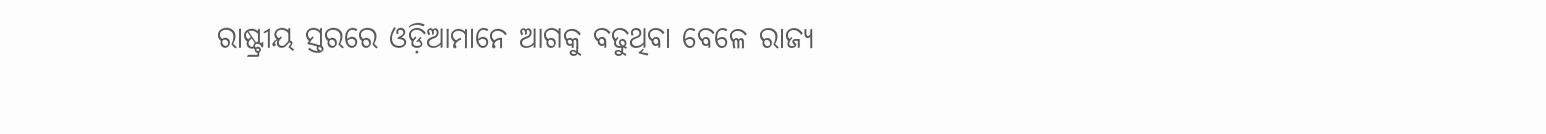ରାଷ୍ଟ୍ରୀୟ ସ୍ତରରେ ଓଡ଼ିଆମାନେ ଆଗକୁ ବଢୁଥିବା ବେଳେ ରାଜ୍ୟ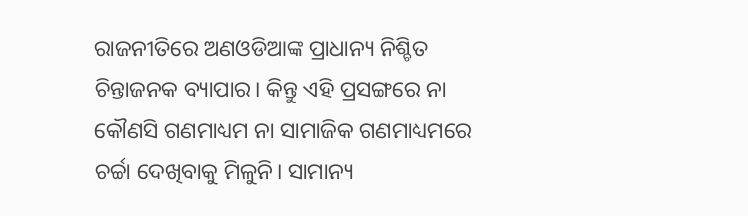ରାଜନୀତିରେ ଅଣଓଡିଆଙ୍କ ପ୍ରାଧାନ୍ୟ ନିଶ୍ଚିତ ଚିନ୍ତାଜନକ ବ୍ୟାପାର। କିନ୍ତୁ ଏହି ପ୍ରସଙ୍ଗରେ ନା କୌଣସି ଗଣମାଧ୍ୟମ ନା ସାମାଜିକ ଗଣମାଧ୍ୟମରେ ଚର୍ଚ୍ଚା ଦେଖିବାକୁ ମିଳୁନି। ସାମାନ୍ୟ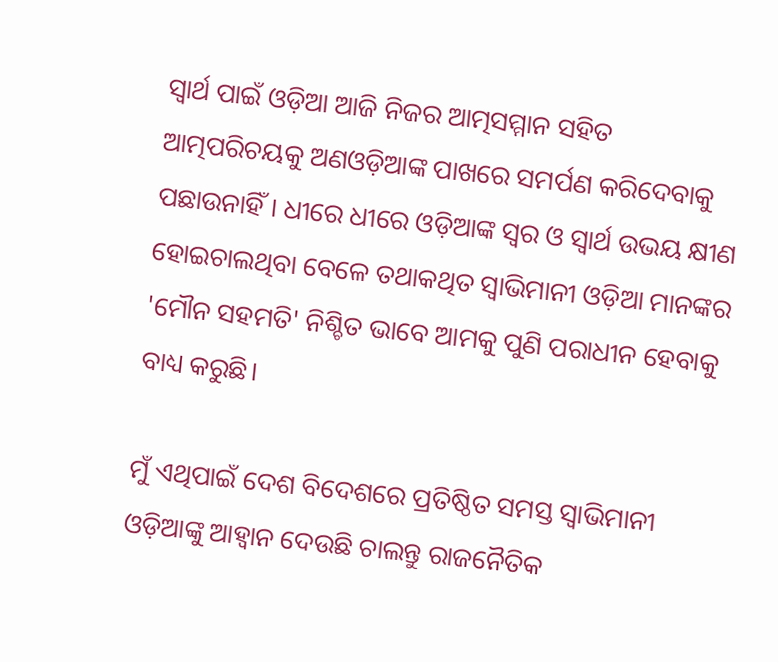ସ୍ୱାର୍ଥ ପାଇଁ ଓଡ଼ିଆ ଆଜି ନିଜର ଆତ୍ମସମ୍ମାନ ସହିତ ଆତ୍ମପରିଚୟକୁ ଅଣଓଡ଼ିଆଙ୍କ ପାଖରେ ସମର୍ପଣ କରିଦେବାକୁ ପଛାଉନାହିଁ। ଧୀରେ ଧୀରେ ଓଡ଼ିଆଙ୍କ ସ୍ୱର ଓ ସ୍ୱାର୍ଥ ଉଭୟ କ୍ଷୀଣ ହୋଇଚାଲଥିବା ବେଳେ ତଥାକଥିତ ସ୍ୱାଭିମାନୀ ଓଡ଼ିଆ ମାନଙ୍କର 'ମୌନ ସହମତି' ନିଶ୍ଚିତ ଭାବେ ଆମକୁ ପୁଣି ପରାଧୀନ ହେବାକୁ ବାଧ୍ୟ କରୁଛି।

ମୁଁ ଏଥିପାଇଁ ଦେଶ ବିଦେଶରେ ପ୍ରତିଷ୍ଠିତ ସମସ୍ତ ସ୍ୱାଭିମାନୀ ଓଡ଼ିଆଙ୍କୁ ଆହ୍ୱାନ ଦେଉଛି ଚାଲନ୍ତୁ ରାଜନୈତିକ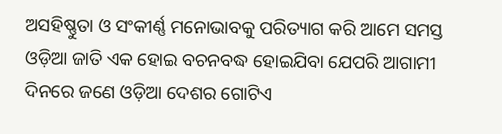ଅସହିଷ୍ଣୁତା ଓ ସଂକୀର୍ଣ୍ଣ ମନୋଭାବକୁ ପରିତ୍ୟାଗ କରି ଆମେ ସମସ୍ତ ଓଡ଼ିଆ ଜାତି ଏକ ହୋଇ ବଚନବଦ୍ଧ ହୋଇଯିବା ଯେପରି ଆଗାମୀ ଦିନରେ ଜଣେ ଓଡ଼ିଆ ଦେଶର ଗୋଟିଏ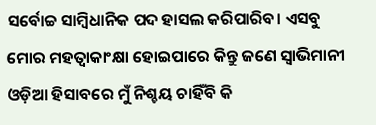ସର୍ବୋଚ୍ଚ ସାମ୍ବିଧାନିକ ପଦ ହାସଲ କରିପାରିବ। ଏସବୁ ମୋର ମହତ୍ୱାକାଂକ୍ଷା ହୋଇପାରେ କିନ୍ତୁ ଜଣେ ସ୍ୱାଭିମାନୀ ଓଡ଼ିଆ ହିସାବରେ ମୁଁ ନିଶ୍ଚୟ ଚାହିଁବି କି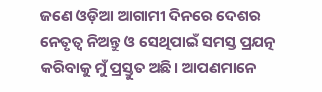ଜଣେ ଓଡ଼ିଆ ଆଗାମୀ ଦିନରେ ଦେଶର ନେତୃତ୍ୱ ନିଅନ୍ତୁ ଓ ସେଥିପାଇଁ ସମସ୍ତ ପ୍ରଯତ୍ନ କରିବାକୁ ମୁଁ ପ୍ରସ୍ତୁତ ଅଛି। ଆପଣମାନେ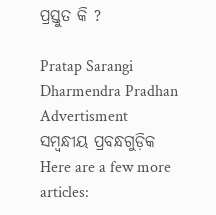ପ୍ରସ୍ତୁତ କି ?

Pratap Sarangi Dharmendra Pradhan
Advertisment
ସମ୍ବନ୍ଧୀୟ ପ୍ରବନ୍ଧଗୁଡ଼ିକ
Here are a few more articles: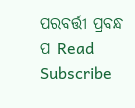ପରବର୍ତ୍ତୀ ପ୍ରବନ୍ଧ ପ Read
Subscribe